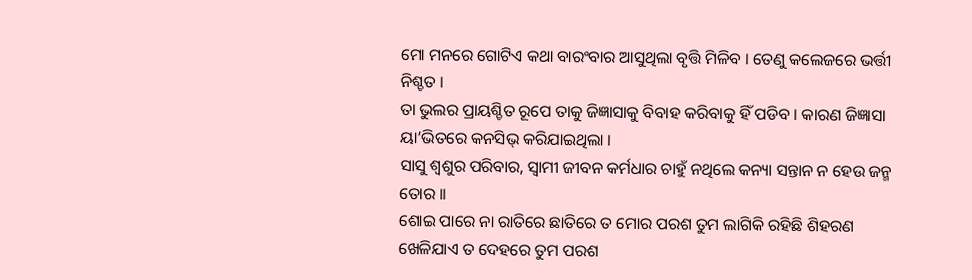ମୋ ମନରେ ଗୋଟିଏ କଥା ବାରଂବାର ଆସୁଥିଲା ବୃତ୍ତି ମିଳିବ । ତେଣୁ କଲେଜରେ ଭର୍ତ୍ତୀ ନିଶ୍ଚତ ।
ତା ଭୁଲର ପ୍ରାୟଶ୍ଚିତ ରୂପେ ତାକୁ ଜିଜ୍ଞାସାକୁ ବିବାହ କରିବାକୁ ହିଁ ପଡିବ । କାରଣ ଜିଜ୍ଞାସା ୟା’ଭିତରେ କନସିଭ୍ କରିଯାଇଥିଲା ।
ସାସୁ ଶ୍ଵଶୁର ପରିବାର, ସ୍ଵାମୀ ଜୀବନ କର୍ମଧାର ଚାହୁଁ ନଥିଲେ କନ୍ୟା ସନ୍ତାନ ନ ହେଉ ଜନ୍ମ ତୋର ।।
ଶୋଇ ପାରେ ନା ରାତିରେ ଛାତିରେ ତ ମୋର ପରଶ ତୁମ ଲାଗିକି ରହିଛି ଶିହରଣ ଖେଳିଯାଏ ତ ଦେହରେ ତୁମ ପରଶ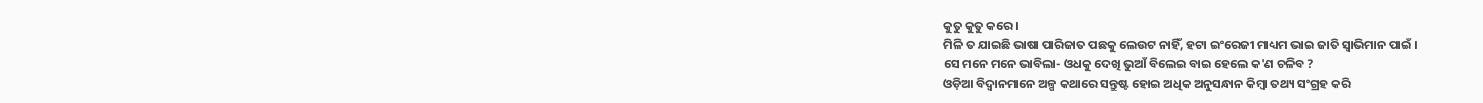କୁତୁ କୁତୁ କରେ ।
ମିଳି ତ ଯାଇଛି ଭାଷା ପାରିଜାତ ପଛକୁ ଲେଉଟ ନାହିଁ, ହଟା ଇଂରେଜୀ ମାଧ୍ୟମ ଭାଇ ଜାତି ସ୍ୱାଭିମାନ ପାଇଁ ।
ସେ ମନେ ମନେ ଭାବିଲା- ଓଧକୁ ଦେଖି ଭୁଆଁ ବିଲେଇ ବାଇ ହେଲେ କ'ଣ ଚଳିବ ?
ଓଡ଼ିଆ ବିଦ୍ୱାନମାନେ ଅଳ୍ପ କଥାରେ ସନ୍ତୁଷ୍ଟ ହୋଇ ଅଧିକ ଅନୁସନ୍ଧାନ କିମ୍ୱା ତଥ୍ୟ ସଂଗ୍ରହ କରି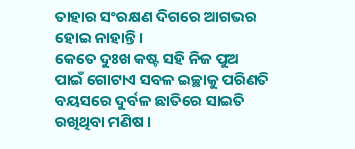ତାହାର ସଂରକ୍ଷଣ ଦିଗରେ ଆଗଭର ହୋଇ ନାହାନ୍ତି ।
କେତେ ଦୁଃଖ କଷ୍ଟ ସହି ନିଜ ପୁଅ ପାଇଁ ଗୋଟାଏ ସବଳ ଇଚ୍ଛାକୁ ପରିଣତି ବୟସରେ ଦୁର୍ବଳ ଛାତିରେ ସାଇତି ରଖିଥିବା ମଣିଷ ।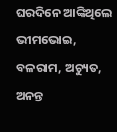ଘରଦିନେ ଆଙ୍କିଥିଲେ ଭୀମଭୋଇ, ବଳରାମ, ଅଚ୍ୟୁତ, ଅନନ୍ତ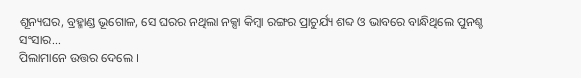ଶୂନ୍ୟଘର, ବ୍ରହ୍ମାଣ୍ଡ ଭୂଗୋଳ, ସେ ଘରର ନଥିଲା ନକ୍ସା କିମ୍ୱା ରଙ୍ଗର ପ୍ରାଚୁର୍ଯ୍ୟ ଶବ୍ଦ ଓ ଭାବରେ ବାନ୍ଧିଥିଲେ ପୁନଶ୍ଚ ସଂସାର...
ପିଲାମାନେ ଉତ୍ତର ଦେଲେ ।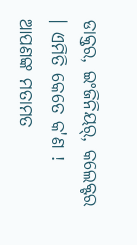ଡାକ୍ତର, ଇଂଜିନିୟର୍, କଲେକ୍ଟର । ଏମିତି କେତେ କ'ଣ !
ଆପଣଙ୍କ ମତାମତ